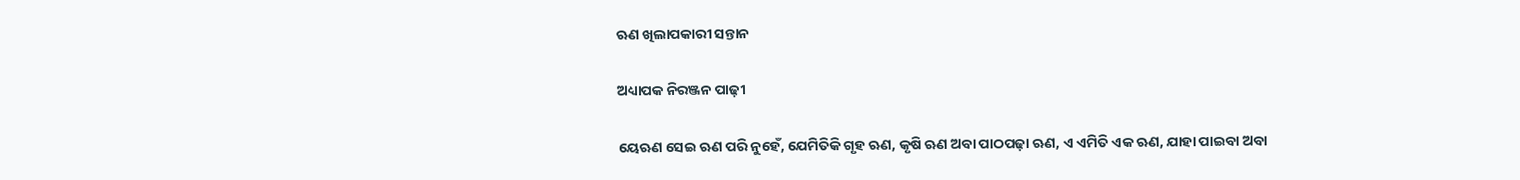ଋଣ ଖିଲାପକାରୀ ସନ୍ତାନ

ଅଧ୍ୟାପକ ନିରଞ୍ଜନ ପାଢ଼ୀ

ୟେଋଣ ସେଇ ଋଣ ପରି ନୁହେଁ, ଯେମିତିକି ଗୃହ ଋଣ, କୃଷି ଋଣ ଅବା ପାଠପଢ଼ା ଋଣ, ଏ ଏମିତି ଏକ ଋଣ, ଯାହା ପାଇବା ଅବା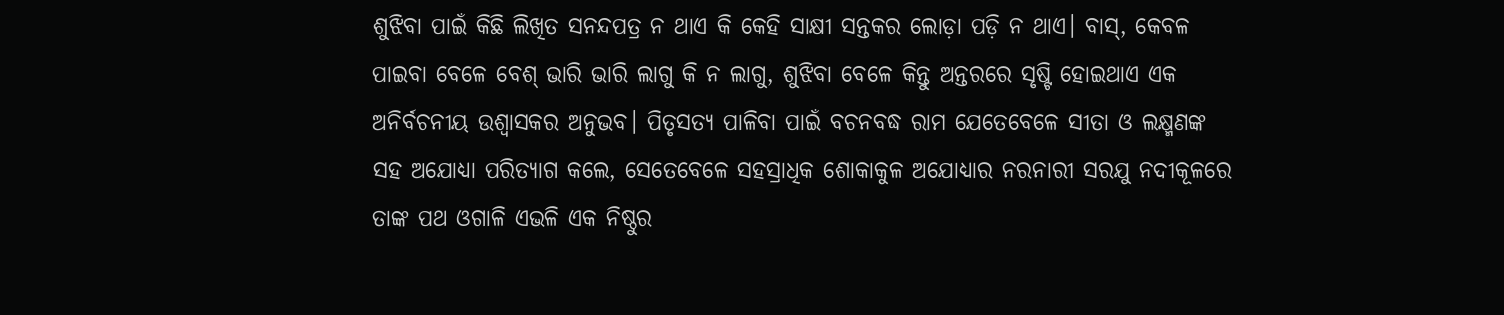ଶୁଝିବା ପାଇଁ କିଛି ଲିଖିତ ସନନ୍ଦପତ୍ର ନ ଥାଏ କି କେହି ସାକ୍ଷୀ ସନ୍ତକର ଲୋଡ଼ା ପଡ଼ି ନ ଥାଏ। ବାସ୍‌, କେବଳ ପାଇବା ବେଳେ ବେଶ୍‌ ଭାରି ଭାରି ଲାଗୁ କି ନ ଲାଗୁ, ଶୁଝିବା ବେଳେ କିନ୍ତୁ ଅନ୍ତରରେ ସୃଷ୍ଟି ହୋଇଥାଏ ଏକ ଅନିର୍ବଚନୀୟ ଉଶ୍ୱାସକର ଅନୁଭବ। ପିତୃସତ୍ୟ ପାଳିବା ପାଇଁ ବଚନବଦ୍ଧ ରାମ ଯେତେବେଳେ ସୀତା ଓ ଲକ୍ଷ୍ମଣଙ୍କ ସହ ଅଯୋଧ୍ୟା ପରିତ୍ୟାଗ କଲେ, ସେତେବେଳେ ସହସ୍ରାଧିକ ଶୋକାକୁଳ ଅଯୋଧ୍ୟାର ନରନାରୀ ସରଯୁ ନଦୀକୂଳରେ ତାଙ୍କ ପଥ ଓଗାଳି ଏଭଳି ଏକ ନିଷ୍ଠୁର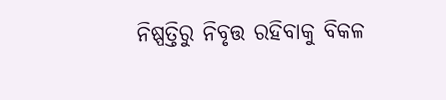ନିଷ୍ପତ୍ତିରୁ ନିବୃତ୍ତ ରହିବାକୁ ବିକଳ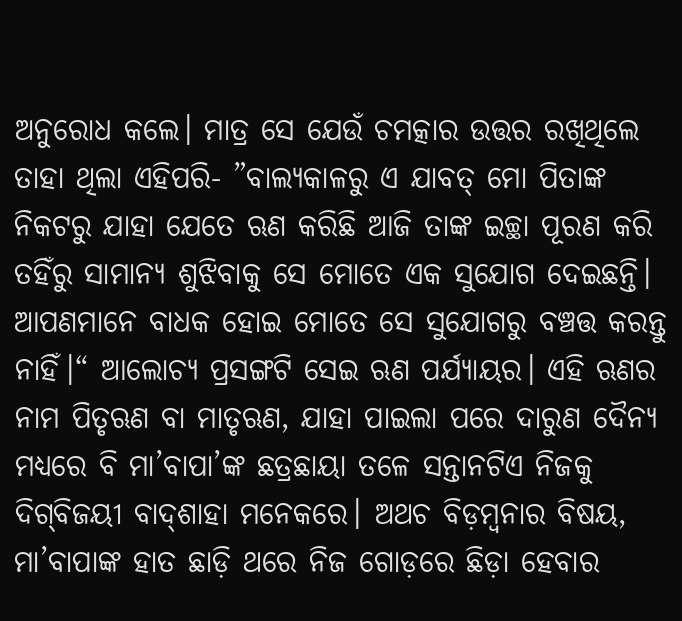ଅନୁରୋଧ କଲେ। ମାତ୍ର ସେ ଯେଉଁ ଚମତ୍କାର ଉତ୍ତର ରଖିଥିଲେ ତାହା ଥିଲା ଏହିପରି- ”ବାଲ୍ୟକାଳରୁ ଏ ଯାବତ୍‌ ମୋ ପିତାଙ୍କ ନିକଟରୁ ଯାହା ଯେତେ ଋଣ କରିଛି ଆଜି ତାଙ୍କ ଇଚ୍ଛା ପୂରଣ କରି ତହିଁରୁ ସାମାନ୍ୟ ଶୁଝିବାକୁ ସେ ମୋତେ ଏକ ସୁଯୋଗ ଦେଇଛନ୍ତି। ଆପଣମାନେ ବାଧକ ହୋଇ ମୋତେ ସେ ସୁଯୋଗରୁ ବଞ୍ଚତ୍ତ କରନ୍ତୁ ନାହିଁ।“ ଆଲୋଚ୍ୟ ପ୍ରସଙ୍ଗଟି ସେଇ ଋଣ ପର୍ଯ୍ୟାୟର। ଏହି ଋଣର ନାମ ପିତୃଋଣ ବା ମାତୃଋଣ, ଯାହା ପାଇଲା ପରେ ଦାରୁଣ ଦୈନ୍ୟ ମଧ୍ୟରେ ବି ମା’ବାପା’ଙ୍କ ଛତ୍ରଛାୟା ତଳେ ସନ୍ତାନଟିଏ ନିଜକୁ ଦିଗ୍‌ବିଜୟୀ ବାଦ୍‌ଶାହା ମନେକରେ। ଅଥଚ ବିଡ଼ମ୍ବନାର ବିଷୟ, ମା’ବାପାଙ୍କ ହାତ ଛାଡ଼ି ଥରେ ନିଜ ଗୋଡ଼ରେ ଛିଡ଼ା ହେବାର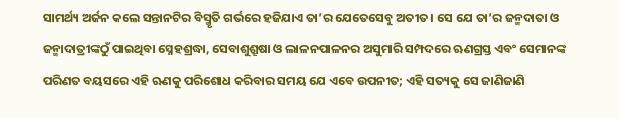ସାମର୍ଥ୍ୟ ଅର୍ଜନ କଲେ ସନ୍ତାନଟିର ବିସ୍ମୃତି ଗର୍ଭରେ ହଜିଯାଏ ତା’ର ଯେତେସେବୁ ଅତୀତ। ସେ ଯେ ତା’ର ଜନ୍ମଦାତା ଓ ଜନ୍ମାଦାତ୍ରୀଙ୍କଠୁଁ ପାଇଥିବା ସ୍ନେହଶ୍ରଦ୍ଧା, ସେବାଶୁଶ୍ରୂଷା ଓ ଲାଳନପାଳନର ଅସୁମାରି ସମ୍ପଦରେ ଋଣଗ୍ରସ୍ତ ଏବଂ ସେମାନଙ୍କ ପରିଣତ ବୟସରେ ଏହି ଋଣକୁ ପରିଶୋଧ କରିବାର ସମୟ ଯେ ଏବେ ଉପନୀତ; ଏହି ସତ୍ୟକୁ ସେ ଜାଣିଜାଣି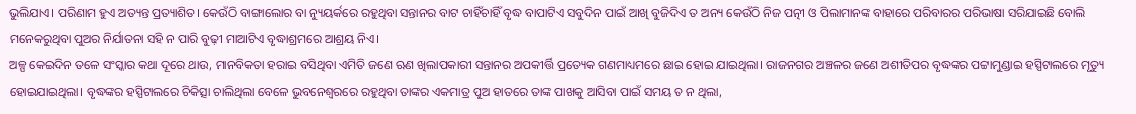ଭୁଲିଯାଏ। ପରିଣାମ ହୁଏ ଅତ୍ୟନ୍ତ ପ୍ରତ୍ୟାଶିତ। କେଉଁଠି ବାଙ୍ଗାଲୋର ବା ନ୍ୟୁୟର୍କରେ ରହୁଥିବା ସନ୍ତାନର ବାଟ ଚାହିଁଚାହିଁ ବୃଦ୍ଧ ବାପାଟିଏ ସବୁଦିନ ପାଇଁ ଆଖି ବୁଜିଦିଏ ତ ଅନ୍ୟ କେଉଁଠି ନିଜ ପତ୍ନୀ ଓ ପିଲାମାନଙ୍କ ବାହାରେ ପରିବାରର ପରିଭାଷା ସରିଯାଇଛି ବୋଲି ମନେକରୁଥିବା ପୁଅର ନିର୍ଯାତନା ସହି ନ ପାରି ବୁଢ଼ୀ ମାଆଟିଏ ବୃଦ୍ଧାଶ୍ରମରେ ଆଶ୍ରୟ ନିଏ।
ଅଳ୍ପ କେଇଦିନ ତଳେ ସଂସ୍କାର କଥା ଦୂରେ ଥାଉ, ମାନବିକତା ହରାଇ ବସିଥିବା ଏମିତି ଜଣେ ଋଣ ଖିଲାପକାରୀ ସନ୍ତାନର ଅପକୀର୍ତ୍ତି ପ୍ରତ୍ୟେକ ଗଣମାଧ୍ୟମରେ ଛାଇ ହୋଇ ଯାଇଥିଲା। ରାଜନଗର ଅଞ୍ଚଳର ଜଣେ ଅଶୀତିପର ବୃଦ୍ଧଙ୍କର ପଟ୍ଟାମୁଣ୍ଡାଇ ହସ୍ପିଟାଲରେ ମୃତ୍ୟୁ ହୋଇଯାଇଥିଲା। ବୃଦ୍ଧଙ୍କର ହସ୍ପିଟାଲରେ ଚିକିତ୍ସା ଚାଲିଥିଲା ବେଳେ ଭୁବନେଶ୍ୱରରେ ରହୁଥିବା ତାଙ୍କର ଏକମାତ୍ର ପୁଅ ହାତରେ ତାଙ୍କ ପାଖକୁ ଆସିବା ପାଇଁ ସମୟ ତ ନ ଥିଲା,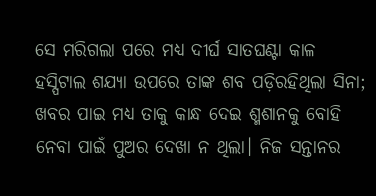ସେ ମରିଗଲା ପରେ ମଧ୍ୟ ଦୀର୍ଘ ସାତଘଣ୍ଟା କାଳ ହସ୍ପିଟାଲ ଶଯ୍ୟା ଉପରେ ତାଙ୍କ ଶବ ପଡ଼ିରହିଥିଲା ସିନା; ଖବର ପାଇ ମଧ୍ୟ ତାକୁ କାନ୍ଧ ଦେଇ ଶ୍ମଶାନକୁ ବୋହି ନେବା ପାଇଁ ପୁଅର ଦେଖା ନ ଥିଲା। ନିଜ ସନ୍ତାନର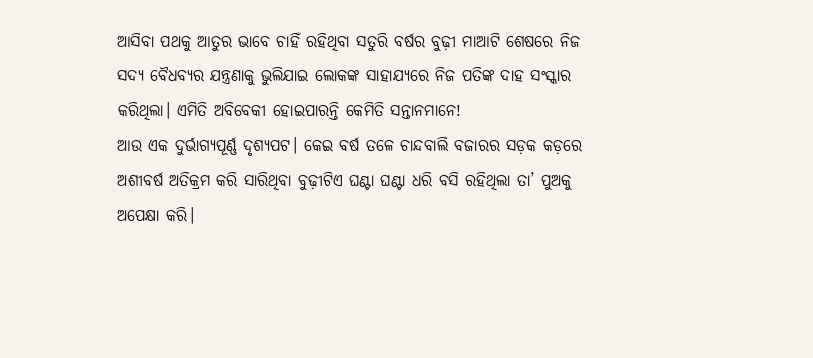ଆସିବା ପଥକୁ ଆତୁର ଭାବେ ଚାହିଁ ରହିଥିବା ସତୁରି ବର୍ଷର ବୁଢ଼ୀ ମାଆଟି ଶେଷରେ ନିଜ ସଦ୍ୟ ବୈଧବ୍ୟର ଯନ୍ତ୍ରଣାକୁ ଭୁଲିଯାଇ ଲୋକଙ୍କ ସାହାଯ୍ୟରେ ନିଜ ପତିଙ୍କ ଦାହ ସଂସ୍କାର କରିଥିଲା। ଏମିତି ଅବିବେକୀ ହୋଇପାରନ୍ତି କେମିତି ସନ୍ତାନମାନେ!
ଆଉ ଏକ ଦୁର୍ଭାଗ୍ୟପୂର୍ଣ୍ଣ ଦୃଶ୍ୟପଟ। କେଇ ବର୍ଷ ତଳେ ଚାନ୍ଦବାଲି ବଜାରର ସଡ଼କ କଡ଼ରେ ଅଶୀବର୍ଷ ଅତିକ୍ରମ କରି ସାରିଥିବା ବୁଢ଼ୀଟିଏ ଘଣ୍ଟା ଘଣ୍ଟା ଧରି ବସି ରହିଥିଲା ତା’ ପୁଅକୁ ଅପେକ୍ଷା କରି।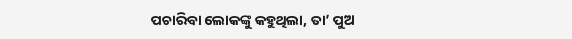ପଚାରିବା ଲୋକଙ୍କୁ କହୁଥିଲା, ତା’ ପୁଅ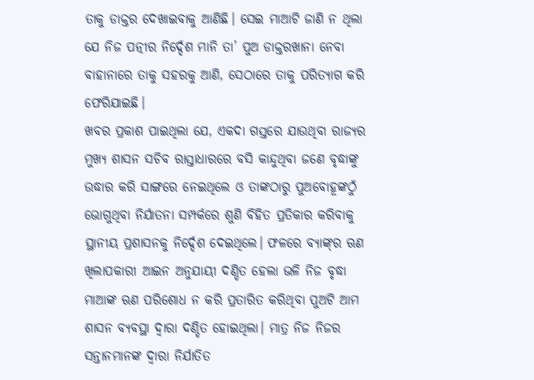ତାକୁ ଡାକ୍ତର ଦେଖାଇବାକୁ ଆଣିଛି। ସେଇ ମାଆଟି ଜାଣି ନ ଥିଲା ଯେ ନିଜ ପତ୍ନୀର ନିର୍ଦ୍ଦେଶ ମାନି ତା’ ପୁଅ ଡାକ୍ତରଖାନା ନେବା ବାହାନାରେ ତାକୁ ସହରକୁ ଆଣି, ସେଠାରେ ତାକୁ ପରିତ୍ୟାଗ କରି ଫେରିଯାଇଛି।
ଖବର ପ୍ରକାଶ ପାଇଥିଲା ଯେ, ଏକଦା ଗସ୍ତରେ ଯାଉଥିବା ରାଜ୍ୟର ମୁଖ୍ୟ ଶାସନ ସଚିବ ରାସ୍ତାଧାରରେ ବସି କାନ୍ଦୁଥିବା ଜଣେ ବୃଦ୍ଧାଙ୍କୁ ଉଦ୍ଧାର କରି ସାଙ୍ଗରେ ନେଇଥିଲେ ଓ ତାଙ୍କଠାରୁ ପୁଅବୋହୂଙ୍କଠୁଁ ଭୋଗୁଥିବା ନିର୍ଯାତନା ସମ୍ପର୍କରେ ଶୁଣି ବିହିତ ପ୍ରତିକାର କରିବାକୁ ସ୍ଥାନୀୟ ପ୍ରଶାସନକୁ ନିର୍ଦ୍ଦେଶ ଦେଇଥିଲେ। ଫଳରେ ବ୍ୟାଙ୍କ୍‌ର ଋଣ ଖିଲାପକାରୀ ଆଇନ ଅନୁଯାୟୀ ଦଣ୍ଡିତ ହେଲା ଭଳି ନିଜ ବୃଦ୍ଧା ମାଆଙ୍କ ଋଣ ପରିଶୋଧ ନ କରି ପ୍ରତାରିତ କରିଥିବା ପୁଅଟି ଆମ ଶାସନ ବ୍ୟବସ୍ଥା ଦ୍ୱାରା ଦଣ୍ଡିତ ହୋଇଥିଲା। ମାତ୍ର ନିଜ ନିଜର ସନ୍ତାନମାନଙ୍କ ଦ୍ୱାରା ନିର୍ଯାତିତ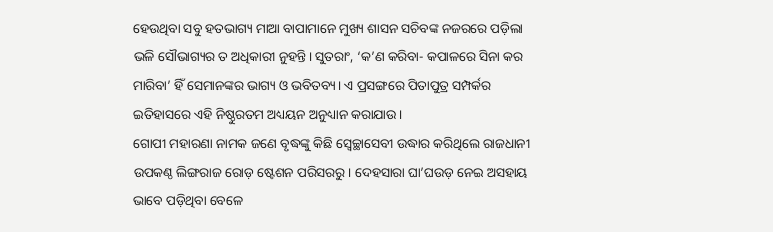ହେଉଥିବା ସବୁ ହତଭାଗ୍ୟ ମାଆ ବାପାମାନେ ମୁଖ୍ୟ ଶାସନ ସଚିବଙ୍କ ନଜରରେ ପଡ଼ିଲା ଭଳି ସୌଭାଗ୍ୟର ତ ଅଧିକାରୀ ନୁହନ୍ତି। ସୁତରାଂ, ‘କ’ଣ କରିବା- କପାଳରେ ସିନା କର ମାରିବା’ ହିଁ ସେମାନଙ୍କର ଭାଗ୍ୟ ଓ ଭବିତବ୍ୟ। ଏ ପ୍ରସଙ୍ଗରେ ପିତାପୁତ୍ର ସମ୍ପର୍କର ଇତିହାସରେ ଏହି ନିଷ୍ଠୁରତମ ଅଧ୍ୟୟନ ଅନୁଧ୍ୟାନ କରାଯାଉ।
ଗୋପୀ ମହାରଣା ନାମକ ଜଣେ ବୃଦ୍ଧଙ୍କୁ କିଛି ସ୍ବେଚ୍ଛାସେବୀ ଉଦ୍ଧାର କରିଥିଲେ ରାଜଧାନୀ ଉପକଣ୍ଠ ଲିଙ୍ଗରାଜ ରୋଡ଼ ଷ୍ଟେଶନ ପରିସରରୁ। ଦେହସାରା ଘା’ଘଉଡ଼ ନେଇ ଅସହାୟ ଭାବେ ପଡ଼ିଥିବା ବେଳେ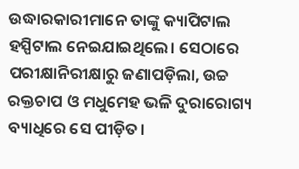ଉଦ୍ଧାରକାରୀମାନେ ତାଙ୍କୁ କ୍ୟାପିଟାଲ ହସ୍ପିଟାଲ ନେଇଯାଇଥିଲେ। ସେଠାରେ ପରୀକ୍ଷାନିରୀକ୍ଷାରୁ ଜଣାପଡ଼ିଲା, ଉଚ୍ଚ ରକ୍ତଚାପ ଓ ମଧୁମେହ ଭଳି ଦୁରାରୋଗ୍ୟ ବ୍ୟାଧିରେ ସେ ପୀଡ଼ିତ।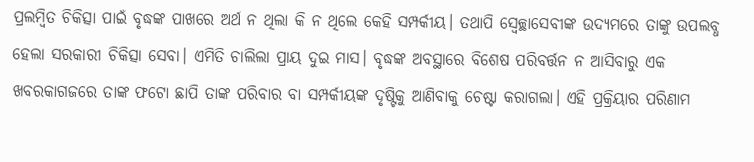ପ୍ରଲମ୍ବିତ ଚିକିତ୍ସା ପାଇଁ ବୃଦ୍ଧଙ୍କ ପାଖରେ ଅର୍ଥ ନ ଥିଲା କି ନ ଥିଲେ କେହି ସମ୍ପର୍କୀୟ। ତଥାପି ସ୍ବେଚ୍ଛାସେବୀଙ୍କ ଉଦ୍ୟମରେ ତାଙ୍କୁ ଉପଲବ୍ଧ ହେଲା ସରକାରୀ ଚିକିତ୍ସା ସେବା। ଏମିତି ଚାଲିଲା ପ୍ରାୟ ଦୁଇ ମାସ। ବୃଦ୍ଧଙ୍କ ଅବସ୍ଥାରେ ବିଶେଷ ପରିବର୍ତ୍ତନ ନ ଆସିବାରୁ ଏକ ଖବରକାଗଜରେ ତାଙ୍କ ଫଟୋ ଛାପି ତାଙ୍କ ପରିବାର ବା ସମ୍ପର୍କୀୟଙ୍କ ଦୃଷ୍ଟିକୁ ଆଣିବାକୁ ଚେଷ୍ଟା କରାଗଲା। ଏହି ପ୍ରକ୍ରିୟାର ପରିଣାମ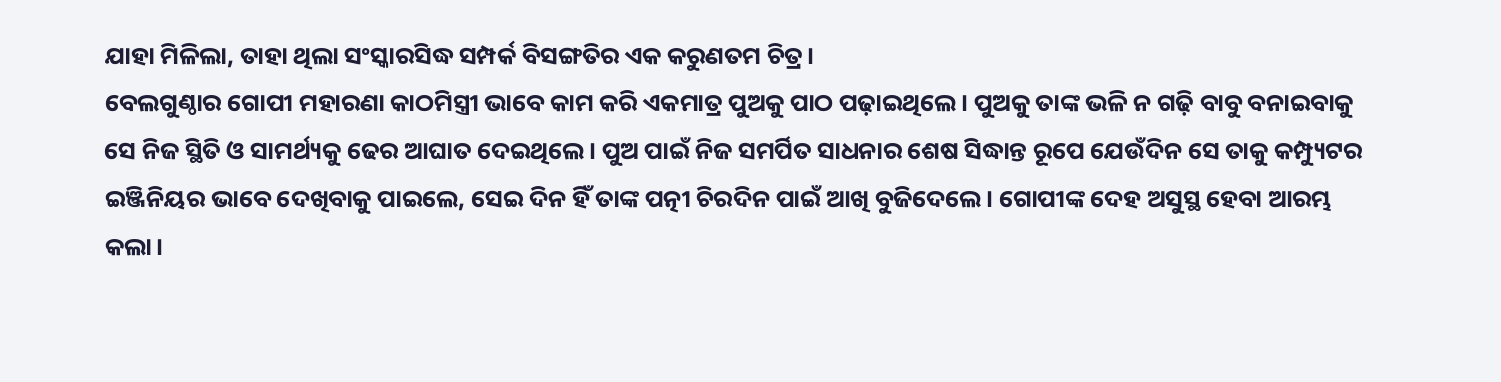ଯାହା ମିଳିଲା, ତାହା ଥିଲା ସଂସ୍କାରସିଦ୍ଧ ସମ୍ପର୍କ ବିସଙ୍ଗତିର ଏକ କରୁଣତମ ଚିତ୍ର।
ବେଲଗୁଣ୍ଠାର ଗୋପୀ ମହାରଣା କାଠମିସ୍ତ୍ରୀ ଭାବେ କାମ କରି ଏକମାତ୍ର ପୁଅକୁ ପାଠ ପଢ଼ାଇଥିଲେ। ପୁଅକୁ ତାଙ୍କ ଭଳି ନ ଗଢ଼ି ବାବୁ ବନାଇବାକୁ ସେ ନିଜ ସ୍ଥିତି ଓ ସାମର୍ଥ୍ୟକୁ ଢେର ଆଘାତ ଦେଇଥିଲେ। ପୁଅ ପାଇଁ ନିଜ ସମର୍ପିତ ସାଧନାର ଶେଷ ସିଦ୍ଧାନ୍ତ ରୂପେ ଯେଉଁଦିନ ସେ ତାକୁ କମ୍ପ୍ୟୁଟର ଇଞ୍ଜିନିୟର ଭାବେ ଦେଖିବାକୁ ପାଇଲେ, ସେଇ ଦିନ ହିଁ ତାଙ୍କ ପତ୍ନୀ ଚିରଦିନ ପାଇଁ ଆଖି ବୁଜିଦେଲେ। ଗୋପୀଙ୍କ ଦେହ ଅସୁସ୍ଥ ହେବା ଆରମ୍ଭ କଲା।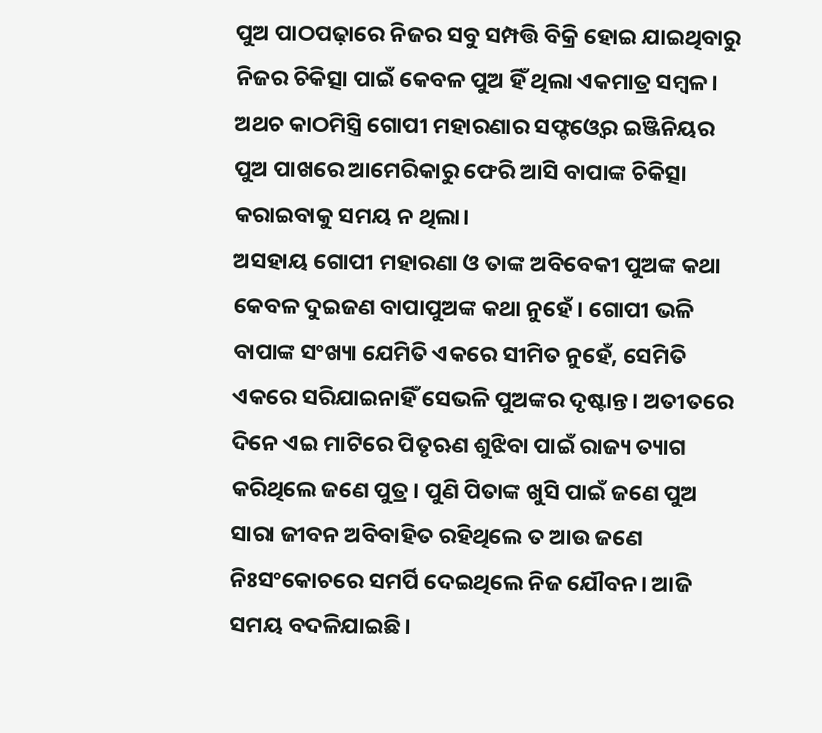ପୁଅ ପାଠପଢ଼ାରେ ନିଜର ସବୁ ସମ୍ପତ୍ତି ବିକ୍ରି ହୋଇ ଯାଇଥିବାରୁ ନିଜର ଚିକିତ୍ସା ପାଇଁ କେବଳ ପୁଅ ହିଁ ଥିଲା ଏକମାତ୍ର ସମ୍ବଳ। ଅଥଚ କାଠମିସ୍ତ୍ରି ଗୋପୀ ମହାରଣାର ସଫ୍ଟଓ୍ବେର ଇଞ୍ଜିନିୟର ପୁଅ ପାଖରେ ଆମେରିକାରୁ ଫେରି ଆସି ବାପାଙ୍କ ଚିକିତ୍ସା କରାଇବାକୁ ସମୟ ନ ଥିଲା।
ଅସହାୟ ଗୋପୀ ମହାରଣା ଓ ତାଙ୍କ ଅବିବେକୀ ପୁଅଙ୍କ କଥା କେବଳ ଦୁଇଜଣ ବାପାପୁଅଙ୍କ କଥା ନୁହେଁ। ଗୋପୀ ଭଳି ବାପାଙ୍କ ସଂଖ୍ୟା ଯେମିତି ଏକରେ ସୀମିତ ନୁହେଁ, ସେମିତି ଏକରେ ସରିଯାଇନାହିଁ ସେଭଳି ପୁଅଙ୍କର ଦୃଷ୍ଟାନ୍ତ। ଅତୀତରେ ଦିନେ ଏଇ ମାଟିରେ ପିତୃଋଣ ଶୁଝିବା ପାଇଁ ରାଜ୍ୟ ତ୍ୟାଗ କରିଥିଲେ ଜଣେ ପୁତ୍ର। ପୁଣି ପିତାଙ୍କ ଖୁସି ପାଇଁ ଜଣେ ପୁଅ ସାରା ଜୀବନ ଅବିବାହିତ ରହିଥିଲେ ତ ଆଉ ଜଣେ ନିଃସଂକୋଚରେ ସମର୍ପି ଦେଇଥିଲେ ନିଜ ଯୌବନ। ଆଜି ସମୟ ବଦଳିଯାଇଛି।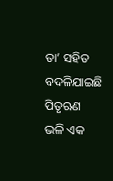ତା’ ସହିତ ବଦଳିଯାଇଛି ପିତୃଋଣ ଭଳି ଏକ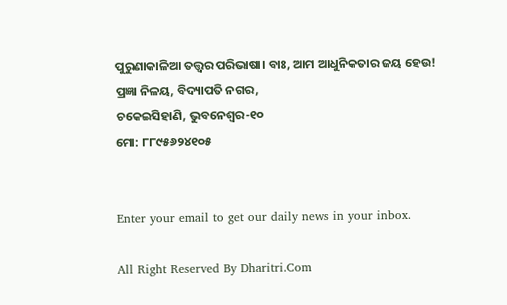ପୁରୁଣାକାଳିଆ ତତ୍ତ୍ୱର ପରିଭାଷା। ବାଃ, ଆମ ଆଧୁନିକତାର ଜୟ ହେଉ!
ପ୍ରଜ୍ଞା ନିଳୟ, ବିଦ୍ୟାପତି ନଗର,
ଚକେଇସିହାଣି, ଭୁବନେଶ୍ୱର-୧୦
ମୋ: ୮୮୯୫୬୨୪୧୦୫


Enter your email to get our daily news in your inbox.

All Right Reserved By Dharitri.Com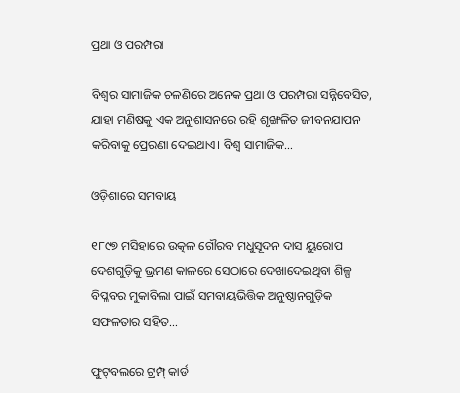ପ୍ରଥା ଓ ପରମ୍ପରା

ବିଶ୍ୱର ସାମାଜିକ ଚଳଣିରେ ଅନେକ ପ୍ରଥା ଓ ପରମ୍ପରା ସନ୍ନିବେସିତ, ଯାହା ମଣିଷକୁ ଏକ ଅନୁଶାସନରେ ରହି ଶୃଙ୍ଖଳିତ ଜୀବନଯାପନ କରିବାକୁ ପ୍ରେରଣା ଦେଇଥାଏ। ବିଶ୍ୱ ସାମାଜିକ…

ଓଡ଼ିଶାରେ ସମବାୟ

୧୮୯୭ ମସିହାରେ ଉତ୍କଳ ଗୌରବ ମଧୁସୂଦନ ଦାସ ୟୁରୋପ ଦେଶଗୁଡ଼ିକୁ ଭ୍ରମଣ କାଳରେ ସେଠାରେ ଦେଖାଦେଇଥିବା ଶିଳ୍ପ ବିପ୍ଳବର ମୁକାବିଲା ପାଇଁ ସମବାୟଭିତ୍ତିକ ଅନୁଷ୍ଠାନଗୁଡ଼ିକ ସଫଳତାର ସହିତ…

ଫୁଟ୍‌ବଲରେ ଟ୍ରମ୍ପ୍‌ କାର୍ଡ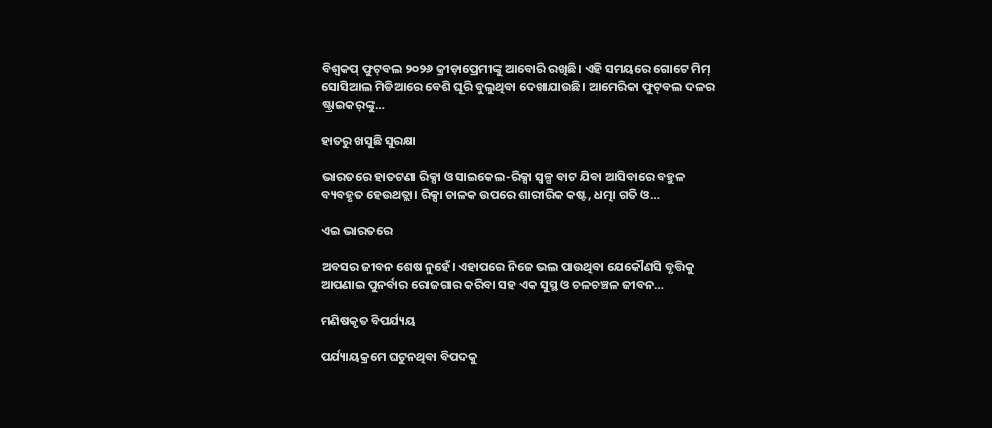ବିଶ୍ୱକପ୍‌ ଫୁଟ୍‌ବଲ ୨୦୨୬ କ୍ରୀଡ଼ାପ୍ରେମୀଙ୍କୁ ଆବୋରି ରଖିଛି। ଏହି ସମୟରେ ଗୋଟେ ମିମ୍‌ ସୋସିଆଲ ମିଡିଆରେ ବେଶି ଘୂରି ବୁଲୁଥିବା ଦେଖାଯାଉଛି। ଆମେରିକା ଫୁଟ୍‌ବଲ ଦଳର ଷ୍ଟ୍ରାଇକର୍‌ଙ୍କୁ…

ହାତରୁ ଖସୁଛି ସୁରକ୍ଷା

ଭାରତରେ ହାତଟଣା ରିକ୍ସା ଓ ସାଇକେଲ-ରିକ୍ସା ସ୍ବଳ୍ପ ବାଟ ଯିବା ଆସିବାରେ ବହୁଳ ବ୍ୟବହୃତ ହେଉଥତ୍ଲା। ରିକ୍ସା ଚାଳକ ଉପରେ ଶାରୀରିକ କଷ୍ଟ, ଧତ୍ମା ଗତି ଓ…

ଏଇ ଭାରତରେ

ଅବସର ଜୀବନ ଶେଷ ନୁହେଁ। ଏହାପରେ ନିଜେ ଭଲ ପାଉଥିବା ଯେକୌଣସି ବୃତ୍ତିକୁ ଆପଣାଇ ପୁନର୍ବାର ରୋଜଗାର କରିବା ସହ ଏକ ସୁସ୍ଥ ଓ ଚଳଚଞ୍ଚଳ ଜୀବନ…

ମଣିଷକୃତ ବିପର୍ଯ୍ୟୟ

ପର୍ଯ୍ୟାୟକ୍ରମେ ଘଟୁନଥିବା ବିପଦକୁ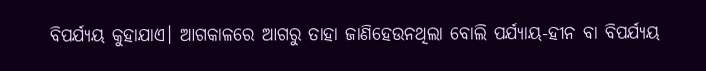ବିପର୍ଯ୍ୟୟ କୁହାଯାଏ। ଆଗକାଳରେ ଆଗରୁ ତାହା ଜାଣିହେଉନଥିଲା ବୋଲି ପର୍ଯ୍ୟାୟ-ହୀନ ବା ବିପର୍ଯ୍ୟୟ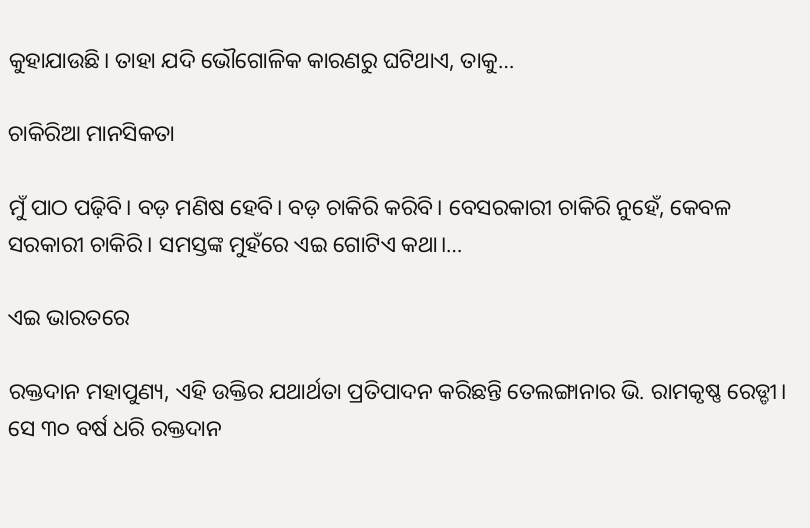କୁହାଯାଉଛି। ତାହା ଯଦି ଭୌଗୋଳିକ କାରଣରୁ ଘଟିଥାଏ, ତାକୁ…

ଚାକିରିଆ ମାନସିକତା

ମୁଁ ପାଠ ପଢ଼ିବି। ବଡ଼ ମଣିଷ ହେବି। ବଡ଼ ଚାକିରି କରିବି। ବେସରକାରୀ ଚାକିରି ନୁହେଁ, କେବଳ ସରକାରୀ ଚାକିରି। ସମସ୍ତଙ୍କ ମୁହଁରେ ଏଇ ଗୋଟିଏ କଥା।…

ଏଇ ଭାରତରେ

ରକ୍ତଦାନ ମହାପୁଣ୍ୟ, ଏହି ଉକ୍ତିର ଯଥାର୍ଥତା ପ୍ରତିପାଦନ କରିଛନ୍ତି ତେଲଙ୍ଗାନାର ଭି. ରାମକୃଷ୍ଣ ରେଡ୍ଡୀ। ସେ ୩୦ ବର୍ଷ ଧରି ରକ୍ତଦାନ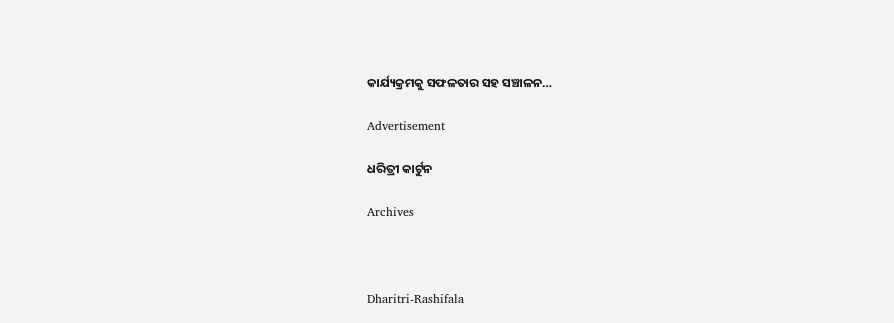କାର୍ଯ୍ୟକ୍ରମକୁ ସଫଳତାର ସହ ସଞ୍ଚାଳନ…

Advertisement

ଧରିତ୍ରୀ କାର୍ଟୁନ

Archives



Dharitri-Rashifala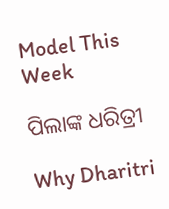Model This Week

ପିଲାଙ୍କ ଧରିତ୍ରୀ

Why Dharitri